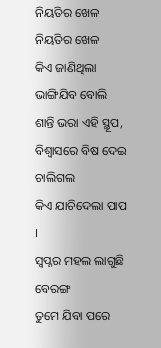ନିୟତିର ଖେଳ
ନିୟତିର ଖେଳ
କିଏ ଜାଣିଥିଲା ଭାଙ୍ଗିଯିବ ବୋଲି
ଶାନ୍ତି ଭରା ଏହି ସ୍ଥୂପ,
ବିଶ୍ୱାସରେ ବିଷ ଦେଇ ଚାଲିଗଲ
କିଏ ଯାଚିଦେଲା ପାପ ।
ସ୍ୱପ୍ନର ମହଲ ଲାଗୁଛି ବେରଙ୍ଗ
ତୁମେ ଯିବା ପରେ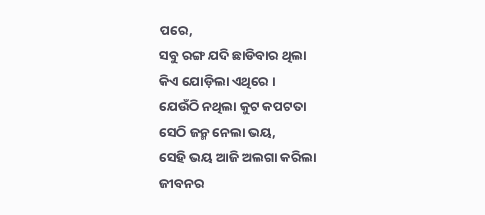ପରେ,
ସବୁ ରଙ୍ଗ ଯଦି ଛାଡିବାର ଥିଲା
କିଏ ଯୋଡ଼ିଲା ଏଥିରେ ।
ଯେଉଁଠି ନଥିଲା କୁଟ କପଟତା
ସେଠି ଜନ୍ମ ନେଲା ଭୟ,
ସେହି ଭୟ ଆଜି ଅଲଗା କରିଲା
ଜୀବନର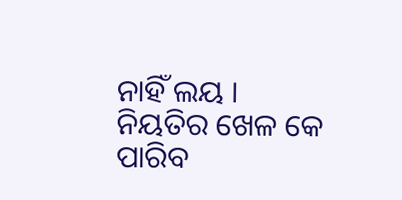ନାହିଁ ଲୟ ।
ନିୟତିର ଖେଳ କେ ପାରିବ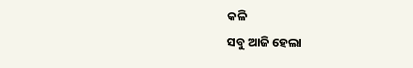କଳି
ସବୁ ଆଜି ହେଲା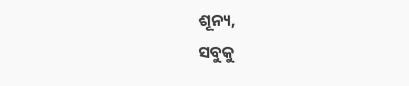ଶୂନ୍ୟ,
ସବୁକୁ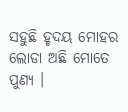ସହୁଛି ହୃଦୟ ମୋହର
ଲୋଡା ଅଛି ମୋତେ ପୁଣ୍ୟ ।